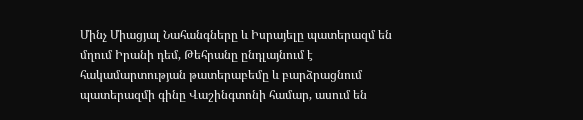Մինչ Միացյալ Նահանգները և Իսրայելը պատերազմ են մղում Իրանի դեմ, Թեհրանը ընդլայնում է հակամարտության թատերաբեմը և բարձրացնում պատերազմի գինը Վաշինգտոնի համար, ասում են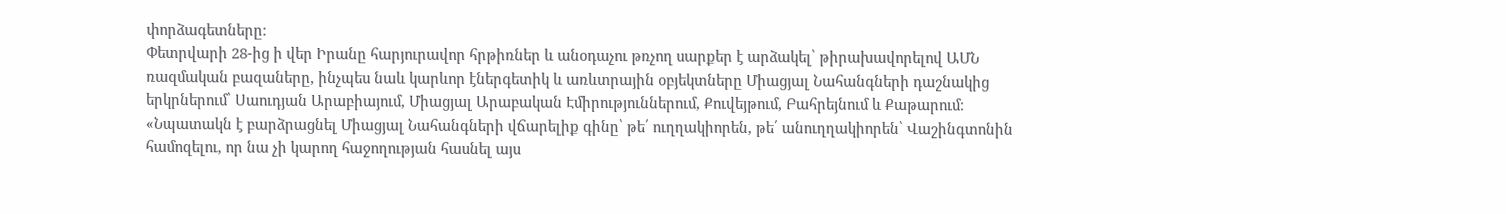փորձագետները։
Փետրվարի 28-ից ի վեր Իրանը հարյուրավոր հրթիռներ և անօդաչու թռչող սարքեր է արձակել՝ թիրախավորելով ԱՄՆ ռազմական բազաները, ինչպես նաև կարևոր էներգետիկ և առևտրային օբյեկտները Միացյալ Նահանգների դաշնակից երկրներում՝ Սաուդյան Արաբիայում, Միացյալ Արաբական Էմիրություններում, Քուվեյթում, Բահրեյնում և Քաթարում։
«Նպատակն է բարձրացնել Միացյալ Նահանգների վճարելիք գինը՝ թե՛ ուղղակիորեն, թե՛ անուղղակիորեն՝ Վաշինգտոնին համոզելու, որ նա չի կարող հաջողության հասնել այս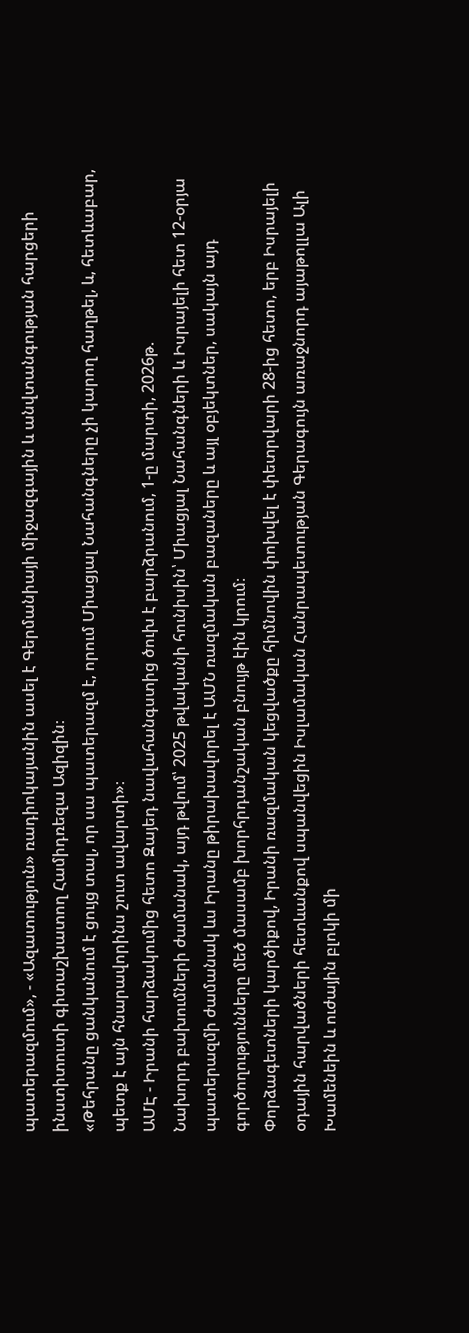պատերազմում», - «Ազատություն» ռադիոկայանին ասել է Գերմանիայի միջազգային և անվտանգության հարցերի ինստիտուտի գիտաշխատող Համիդռեզա Ազիզին։
«Թեհրանը ցանկանում է ցույց տալ, որ սա պատերազմ է, որում Միացյալ Նահանգները չի կարող հաղթել, և, հետևաբար, պետք է այն հնարավորինս շուտ ավարտի»։
ԱՄԷ - Իրանի հարձակումից հետո Զայեդ նավահանգստից ծուխ է բարձրանում, 1-ը մարտի, 2026թ.
Նախորդ բախումների ժամանակ, այդ թվում՝ 2025 թվականի հունիսին՝ Միացյալ Նահանգների և Իսրայելի հետ 12-օրյա պատերազմի ժամանակ ևս Իրանը թիրախավորել է ԱՄՆ ռազմական բազաները և այլ օբյեկտներ, սակայն այդ գործողությունները մեծ մասամբ խորհրդանշական բնույթ էին կրում։
Փորձագետների կարծիքով, Իրանի ռազմական կեցվածքը հիմնովին փոխվել է փետրվարի 28-ից հետո, երբ Իսրայելի օդային հարվածների հետևանքով սպանվեցին Իսլամական Հանրապետության Գերագույն առաջնորդ այաթոլլա Ալի Խամենեին և ուժային բլոկի մի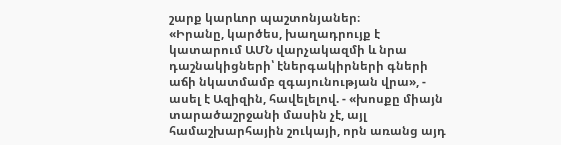շարք կարևոր պաշտոնյաներ։
«Իրանը, կարծես, խաղադրույք է կատարում ԱՄՆ վարչակազմի և նրա դաշնակիցների՝ էներգակիրների գների աճի նկատմամբ զգայունության վրա», - ասել է Ազիզին, հավելելով. - «խոսքը միայն տարածաշրջանի մասին չէ, այլ համաշխարհային շուկայի, որն առանց այդ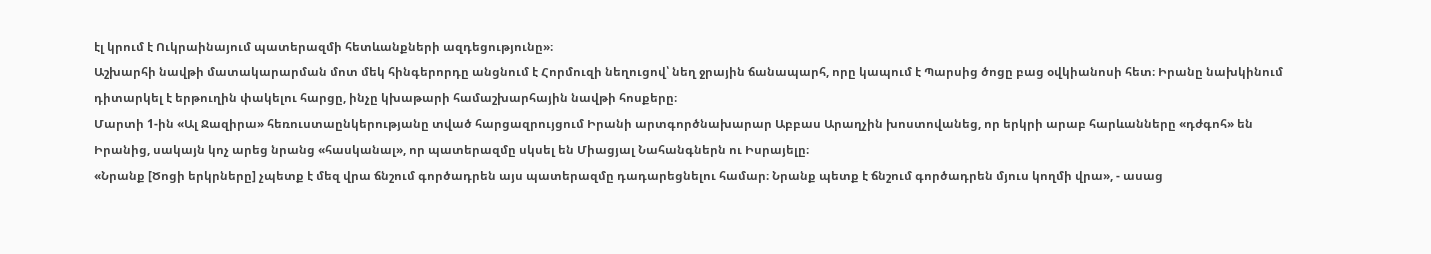էլ կրում է Ուկրաինայում պատերազմի հետևանքների ազդեցությունը»։
Աշխարհի նավթի մատակարարման մոտ մեկ հինգերորդը անցնում է Հորմուզի նեղուցով՝ նեղ ջրային ճանապարհ, որը կապում է Պարսից ծոցը բաց օվկիանոսի հետ։ Իրանը նախկինում դիտարկել է երթուղին փակելու հարցը, ինչը կխաթարի համաշխարհային նավթի հոսքերը։
Մարտի 1-ին «Ալ Ջազիրա» հեռուստաընկերությանը տված հարցազրույցում Իրանի արտգործնախարար Աբբաս Արաղչին խոստովանեց, որ երկրի արաբ հարևանները «դժգոհ» են Իրանից, սակայն կոչ արեց նրանց «հասկանալ», որ պատերազմը սկսել են Միացյալ Նահանգներն ու Իսրայելը։
«Նրանք [Ծոցի երկրները] չպետք է մեզ վրա ճնշում գործադրեն այս պատերազմը դադարեցնելու համար։ Նրանք պետք է ճնշում գործադրեն մյուս կողմի վրա», - ասաց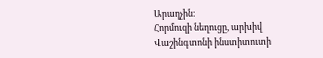Արաղչին։
Հորմուզի նեղուցը, արխիվ
Վաշինգտոնի ինստիտուտի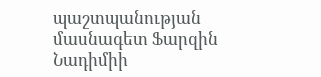պաշտպանության մասնագետ Ֆարզին Նադիմիի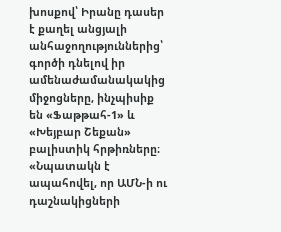խոսքով՝ Իրանը դասեր է քաղել անցյալի անհաջողություններից՝ գործի դնելով իր ամենաժամանակակից միջոցները, ինչպիսիք են «Ֆաթթահ-1» և «Խեյբար Շեքան» բալիստիկ հրթիռները։ «Նպատակն է ապահովել, որ ԱՄՆ-ի ու դաշնակիցների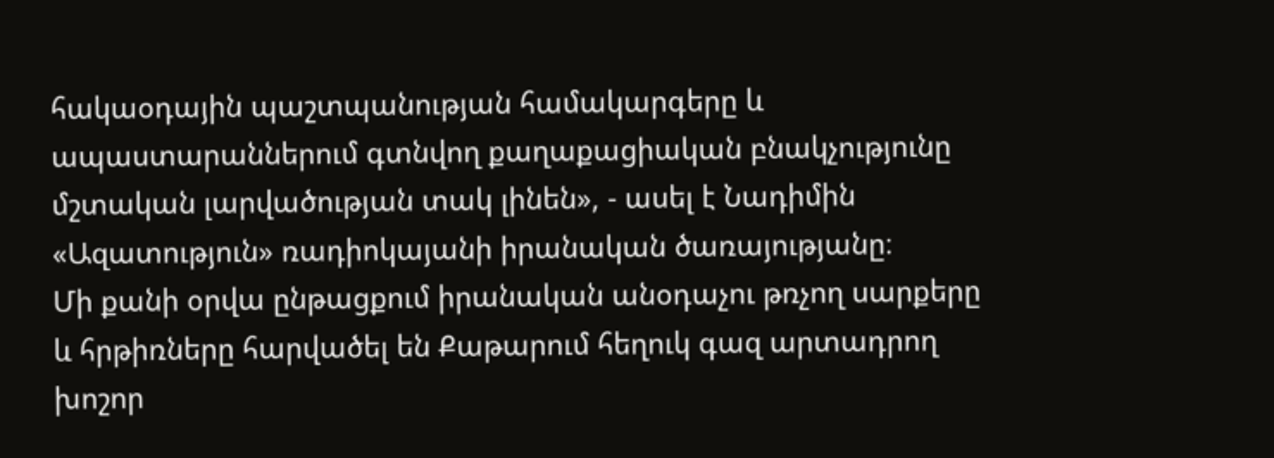հակաօդային պաշտպանության համակարգերը և ապաստարաններում գտնվող քաղաքացիական բնակչությունը մշտական լարվածության տակ լինեն», - ասել է Նադիմին «Ազատություն» ռադիոկայանի իրանական ծառայությանը։
Մի քանի օրվա ընթացքում իրանական անօդաչու թռչող սարքերը և հրթիռները հարվածել են Քաթարում հեղուկ գազ արտադրող խոշոր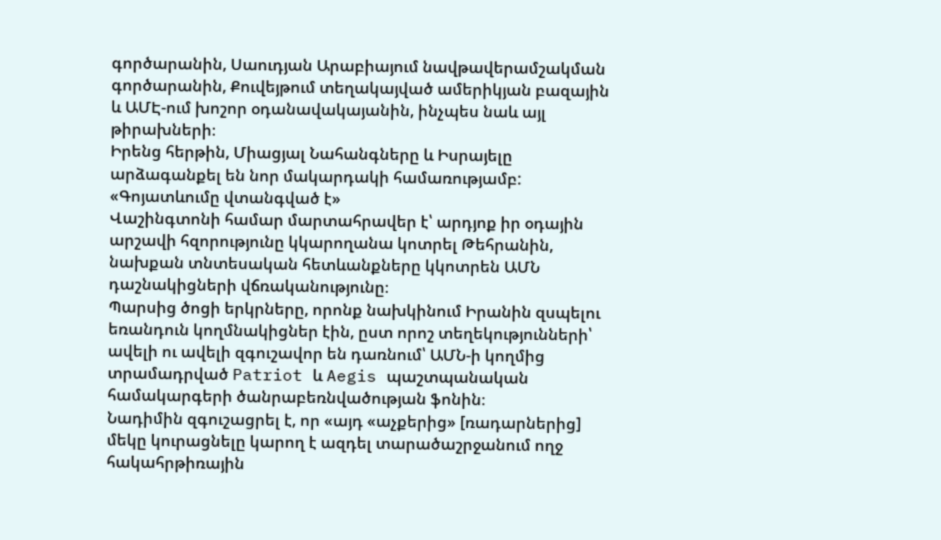գործարանին, Սաուդյան Արաբիայում նավթավերամշակման գործարանին, Քուվեյթում տեղակայված ամերիկյան բազային և ԱՄԷ-ում խոշոր օդանավակայանին, ինչպես նաև այլ թիրախների։
Իրենց հերթին, Միացյալ Նահանգները և Իսրայելը արձագանքել են նոր մակարդակի համառությամբ:
«Գոյատևումը վտանգված է»
Վաշինգտոնի համար մարտահրավեր է՝ արդյոք իր օդային արշավի հզորությունը կկարողանա կոտրել Թեհրանին, նախքան տնտեսական հետևանքները կկոտրեն ԱՄՆ դաշնակիցների վճռականությունը։
Պարսից ծոցի երկրները, որոնք նախկինում Իրանին զսպելու եռանդուն կողմնակիցներ էին, ըստ որոշ տեղեկությունների՝ ավելի ու ավելի զգուշավոր են դառնում՝ ԱՄՆ-ի կողմից տրամադրված Patriot և Aegis պաշտպանական համակարգերի ծանրաբեռնվածության ֆոնին։
Նադիմին զգուշացրել է, որ «այդ «աչքերից» [ռադարներից] մեկը կուրացնելը կարող է ազդել տարածաշրջանում ողջ հակահրթիռային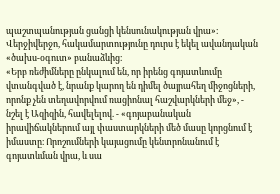պաշտպանության ցանցի կենսունակության վրա»։ Վերջիվերջո, հակամարտությունը դուրս է եկել ավանդական «ծախս-օգուտ» բանաձևից։
«Երբ ռեժիմները ընկալում են, որ իրենց գոյատևումը վտանգված է, նրանք կարող են դիմել ծայրահեղ միջոցների, որոնք չեն տեղավորվում ռացիոնալ հաշվարկների մեջ», - նշել է Ազիզին, հավելելով. - «գոյաբանական իրավիճակներում այլ փաստարկների մեծ մասը կորցնում է իմաստը։ Որոշումների կայացումը կենտրոնանում է գոյատևման վրա, և սա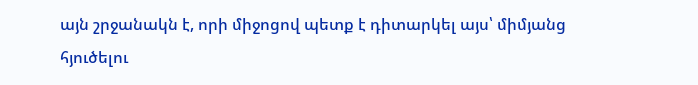այն շրջանակն է, որի միջոցով պետք է դիտարկել այս՝ միմյանց հյուծելու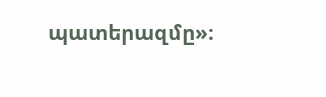պատերազմը»։